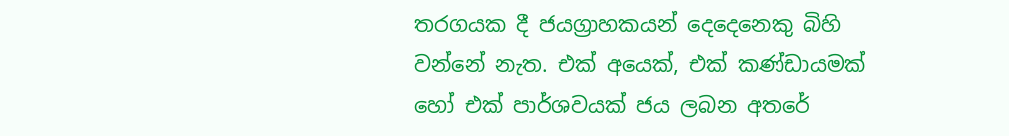තරගයක දී ජයග්‍රාහකයන් දෙදෙනෙකු බිහි වන්නේ නැත. එක් අයෙක්, එක් කණ්ඩායමක් හෝ එක් පාර්ශවයක් ජය ලබන අතරේ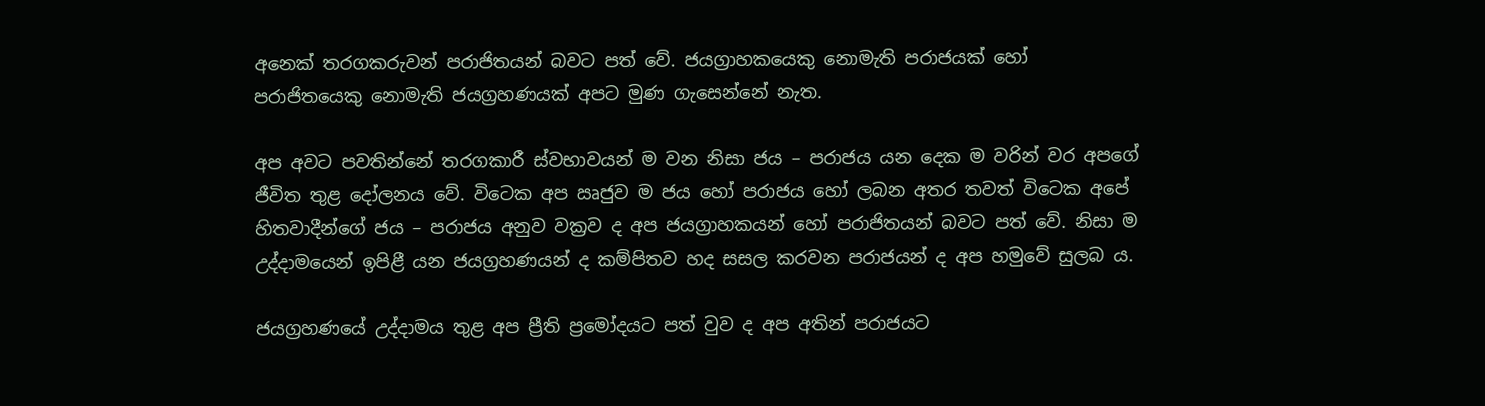අනෙක් තරගකරුවන් පරාජිතයන් බවට පත් වේ. ජයග්‍රාහකයෙකු නොමැති පරාජයක් හෝ පරාජිතයෙකු නොමැති ජයග්‍රහණයක් අපට මුණ ගැසෙන්නේ නැත.

අප අවට පවතින්නේ තරගකාරී ස්වභාවයන් ම වන නිසා ජය – පරාජය යන දෙක ම වරින් වර අපගේ ජීවිත තුළ දෝලනය වේ. විටෙක අප ඍජුව ම ජය හෝ පරාජය හෝ ලබන අතර තවත් විටෙක අපේ හිතවාදීන්ගේ ජය – පරාජය අනුව වක්‍රව ද අප ජයග්‍රාහකයන් හෝ පරාජිතයන් බවට පත් වේ. නිසා ම උද්දාමයෙන් ඉපිළී යන ජයග්‍රහණයන් ද කම්පිතව හද සසල කරවන පරාජයන් ද අප හමුවේ සුලබ ය.

ජයග්‍රහණයේ උද්දාමය තුළ අප ප්‍රීති ප්‍රමෝදයට පත් වුව ද අප අතින් පරාජයට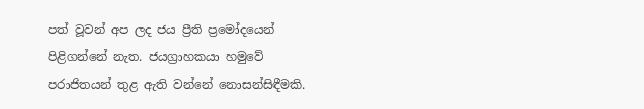පත් වූවන් අප ලද ජය ප්‍රීති ප්‍රමෝදයෙන් පිළිගන්නේ නැත. ජයග්‍රාහකයා හමුවේ පරාජිතයන් තුළ ඇති වන්නේ නොසන්සිඳීමකි.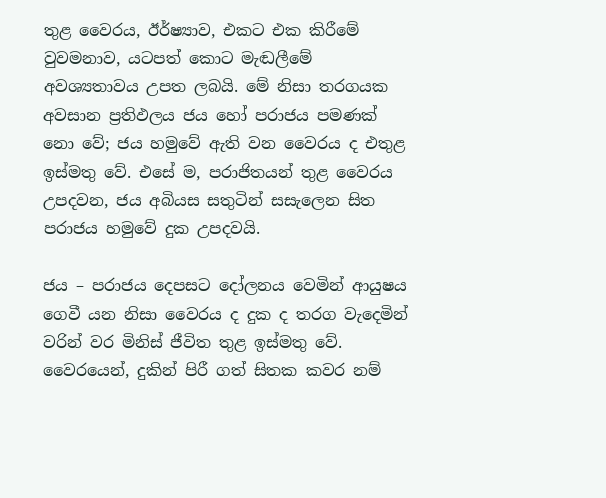තුළ වෛරය, ඊර්ෂ්‍යාව, එකට එක කිරීමේ වුවමනාව, යටපත් කොට මැඬලීමේ අවශ්‍යතාවය උපත ලබයි. මේ නිසා තරගයක අවසාන ප්‍රතිඵලය ජය හෝ පරාජය පමණක් නො වේ; ජය හමුවේ ඇති වන වෛරය ද එතුළ ඉස්මතු වේ. එසේ ම, පරාජිතයන් තුළ වෛරය උපදවන, ජය අබියස සතුටින් සසැලෙන සිත පරාජය හමුවේ දුක උපදවයි.

ජය – පරාජය දෙපසට දෝලනය වෙමින් ආයුෂය ගෙවී යන නිසා වෛරය ද දුක ද තරග වැදෙමින් වරින් වර මිනිස් ජීවිත තුළ ඉස්මතු වේ. වෛරයෙන්, දුකින් පිරී ගත් සිතක කවර නම්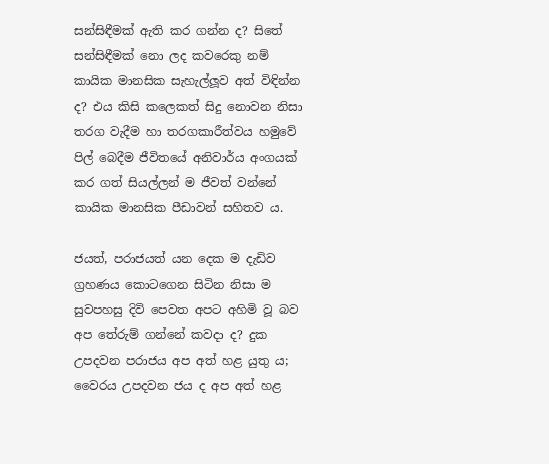සන්සිඳීමක් ඇති කර ගන්න ද? සිතේ සන්සිඳීමක් නො ලද කවරෙකු නම් කායික මානසික සැහැල්ලූව අත් විඳින්න ද? එය කිසි කලෙකත් සිදු නොවන නිසා තරග වැදීම හා තරගකාරීත්වය හමුවේ පිල් බෙදීම ජීවිතයේ අනිවාර්ය අංගයක් කර ගත් සියල්ලන් ම ජීවත් වන්නේ කායික මානසික පීඩාවන් සහිතව ය.

ජයත්, පරාජයත් යන දෙක ම දැඩිව ග්‍රහණය කොටගෙන සිටින නිසා ම සුවපහසු දිවි පෙවත අපට අහිමි වූ බව අප තේරුම් ගන්නේ කවදා ද? දුක උපදවන පරාජය අප අත් හළ යුතු ය; වෛරය උපදවන ජය ද අප අත් හළ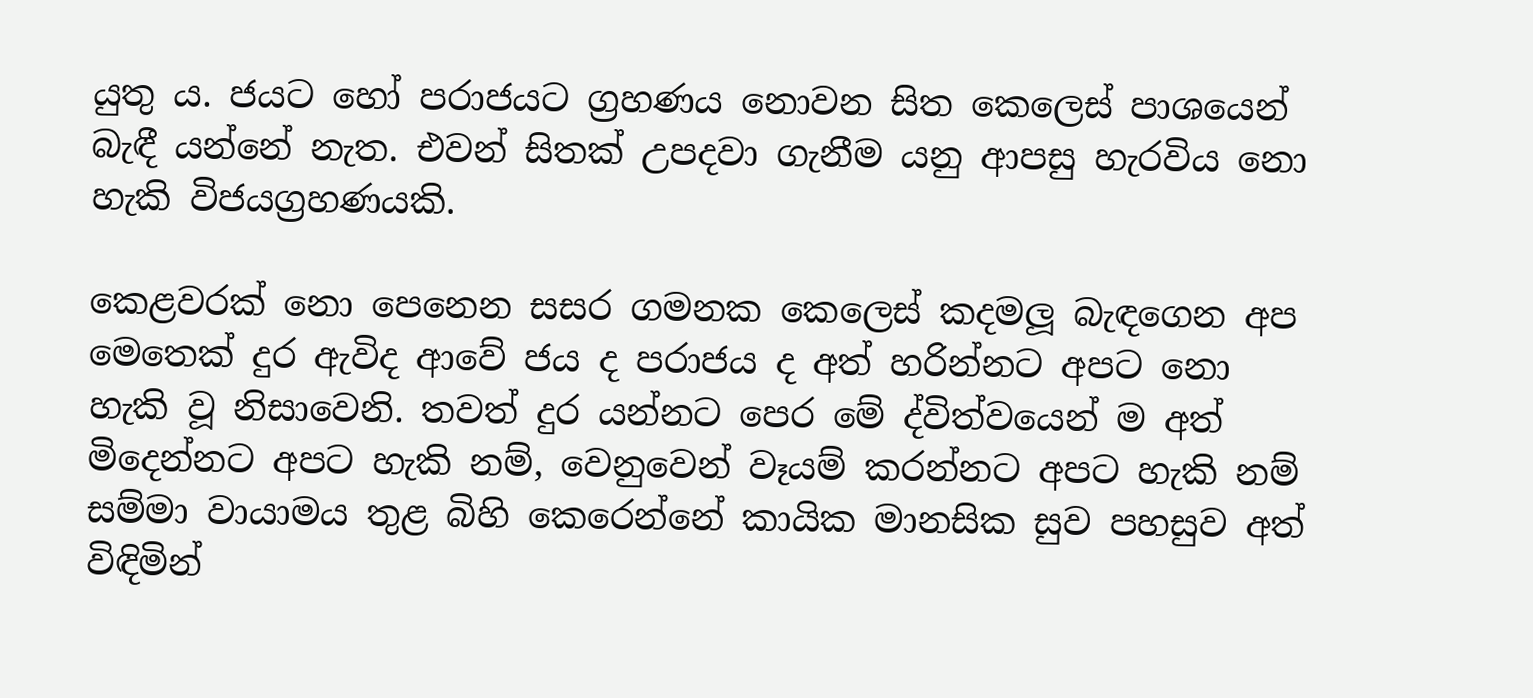යුතු ය. ජයට හෝ පරාජයට ග්‍රහණය නොවන සිත කෙලෙස් පාශයෙන් බැඳී යන්නේ නැත. එවන් සිතක් උපදවා ගැනීම යනු ආපසු හැරවිය නො හැකි විජයග්‍රහණයකි.

කෙළවරක් නො පෙනෙන සසර ගමනක කෙලෙස් කදමලූ බැඳගෙන අප මෙතෙක් දුර ඇවිද ආවේ ජය ද පරාජය ද අත් හරින්නට අපට නො හැකි වූ නිසාවෙනි. තවත් දුර යන්නට පෙර මේ ද්විත්වයෙන් ම අත් මිදෙන්නට අපට හැකි නම්, වෙනුවෙන් වෑයම් කරන්නට අපට හැකි නම් සම්මා වායාමය තුළ බිහි කෙරෙන්නේ කායික මානසික සුව පහසුව අත් විඳිමින්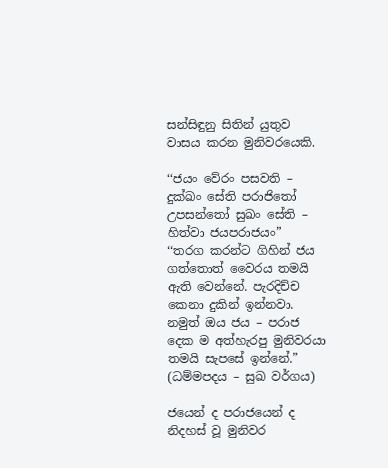සන්සිඳුනු සිතින් යුතුව වාසය කරන මුනිවරයෙකි.

‘‘ජයං වේරං පසවති – දුක්ඛං සේති පරාජිතෝ
උපසන්තෝ සුඛං සේති – හිත්වා ජයපරාජයං”
‘‘තරග කරන්ට ගිහින් ජය ගත්තොත් වෛරය තමයි ඇති වෙන්නේ. පැරදිච්ච කෙනා දුකින් ඉන්නවා. නමුත් ඔය ජය – පරාජ දෙක ම අත්හැරපු මුනිවරයා තමයි සැපසේ ඉන්නේ.”
(ධම්මපදය – සුඛ වර්ගය)

ජයෙන් ද පරාජයෙන් ද නිදහස් වූ මුනිවර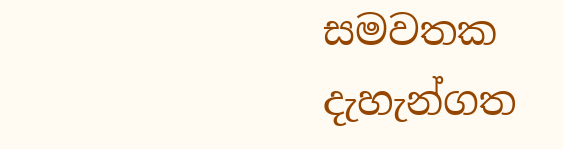සමවතක දැහැන්ගත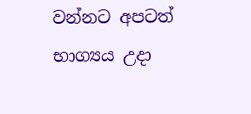වන්නට අපටත් භාග්‍යය උදා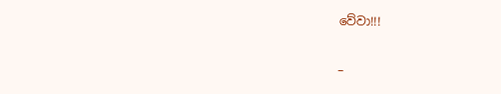වේවා!!!

–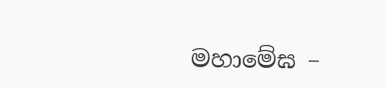මහාමේඝ –